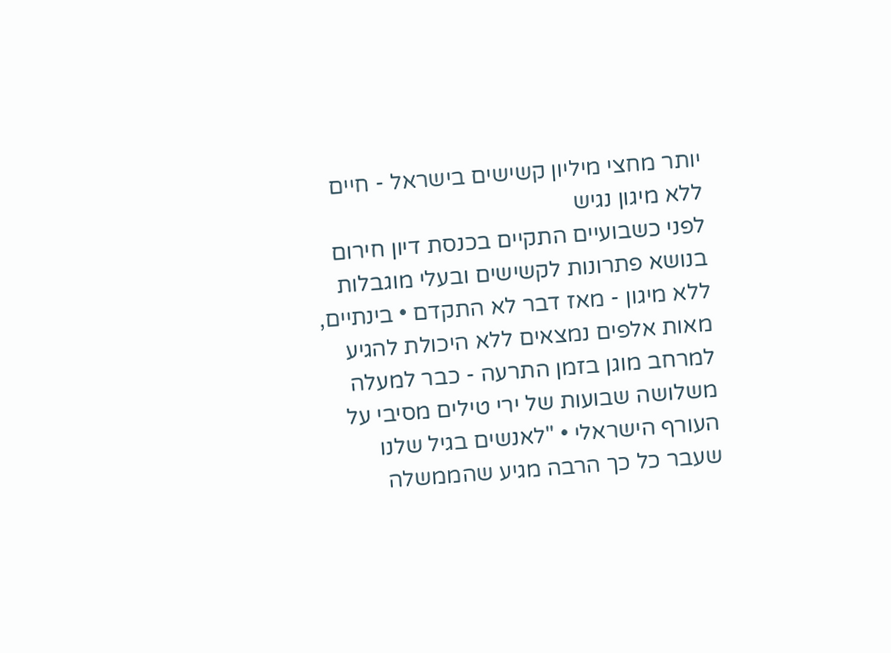יותר מחצי מיליון קשישים בישראל - חיים ללא מיגון נגיש
לפני כשבועיים התקיים בכנסת דיון חירום בנושא פתרונות לקשישים ובעלי מוגבלות ללא מיגון - מאז דבר לא התקדם • בינתיים, מאות אלפים נמצאים ללא היכולת להגיע למרחב מוגן בזמן התרעה - כבר למעלה משלושה שבועות של ירי טילים מסיבי על העורף הישראלי • "לאנשים בגיל שלנו שעבר כל כך הרבה מגיע שהממשלה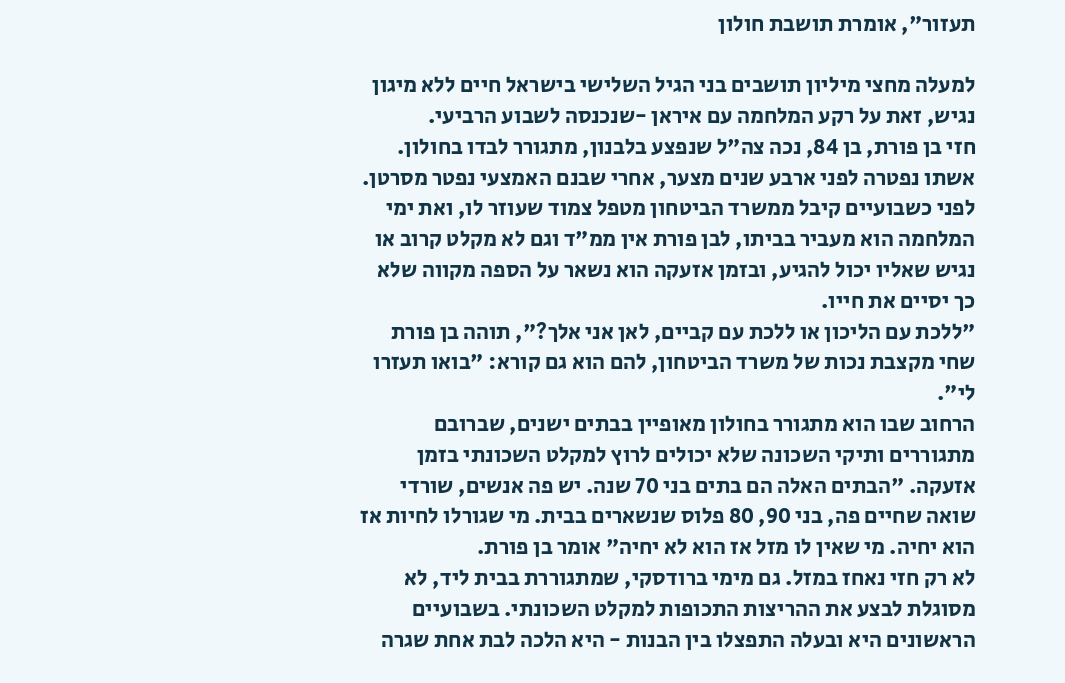תעזור", אומרת תושבת חולון

למעלה מחצי מיליון תושבים בני הגיל השלישי בישראל חיים ללא מיגון נגיש, זאת על רקע המלחמה עם איראן -שנכנסה לשבוע הרביעי.
חזי בן פורת, בן 84, נכה צה"ל שנפצע בלבנון, מתגורר לבדו בחולון. אשתו נפטרה לפני ארבע שנים מצער, אחרי שבנם האמצעי נפטר מסרטן. לפני כשבועיים קיבל ממשרד הביטחון מטפל צמוד שעוזר לו, ואת ימי המלחמה הוא מעביר בביתו, לבן פורת אין ממ"ד וגם לא מקלט קרוב או נגיש שאליו יכול להגיע, ובזמן אזעקה הוא נשאר על הספה מקווה שלא כך יסיים את חייו.
"ללכת עם הליכון או ללכת עם קביים, לאן אני אלך?", תוהה בן פורת שחי מקצבת נכות של משרד הביטחון, להם הוא גם קורא: "בואו תעזרו לי".
הרחוב שבו הוא מתגורר בחולון מאופיין בבתים ישנים, שברובם מתגוררים ותיקי השכונה שלא יכולים לרוץ למקלט השכונתי בזמן אזעקה. "הבתים האלה הם בתים בני 70 שנה. יש פה אנשים, שורדי שואה שחיים פה, בני 90, 80 פלוס שנשארים בבית. מי שגורלו לחיות אז הוא יחיה. מי שאין לו מזל אז הוא לא יחיה" אומר בן פורת.
לא רק חזי נאחז במזל. גם מימי ברודסקי, שמתגוררת בבית ליד, לא מסוגלת לבצע את ההריצות התכופות למקלט השכונתי. בשבועיים הראשונים היא ובעלה התפצלו בין הבנות - היא הלכה לבת אחת שגרה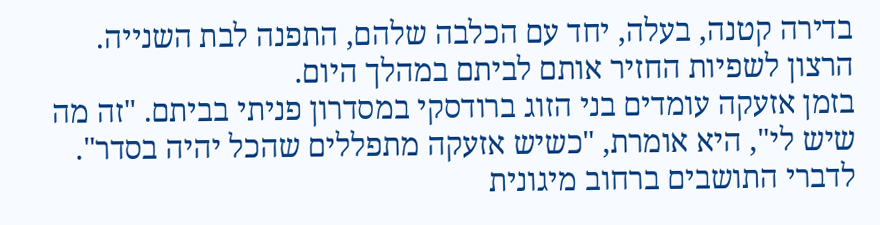בדירה קטנה, בעלה, יחד עם הכלבה שלהם, התפנה לבת השנייה. הרצון לשפיות החזיר אותם לביתם במהלך היום.
בזמן אזעקה עומדים בני הזוג ברודסקי במסדרון פניתי בביתם. "זה מה שיש לי", היא אומרת, "כשיש אזעקה מתפללים שהכל יהיה בסדר".
לדברי התושבים ברחוב מיגונית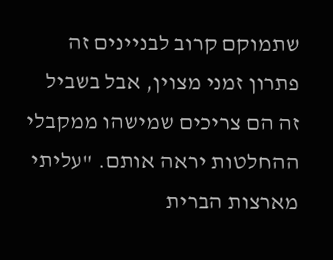שתמוקם קרוב לבניינים זה פתרון זמני מצוין, אבל בשביל זה הם צריכים שמישהו ממקבלי ההחלטות יראה אותם. "עליתי מארצות הברית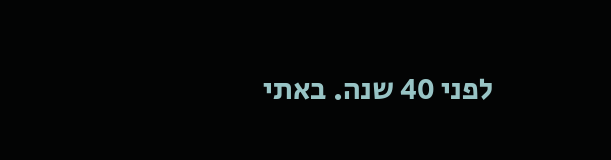לפני 40 שנה. באתי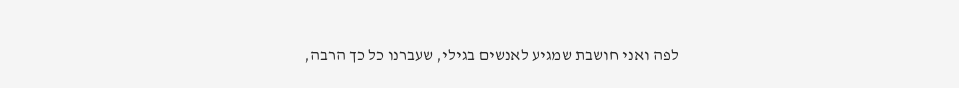לפה ואני חושבת שמגיע לאנשים בגילי, שעברנו כל כך הרבה,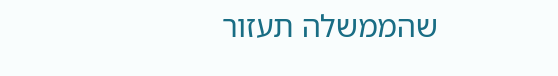שהממשלה תעזור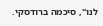לנו", סיכמה ברודסקי.